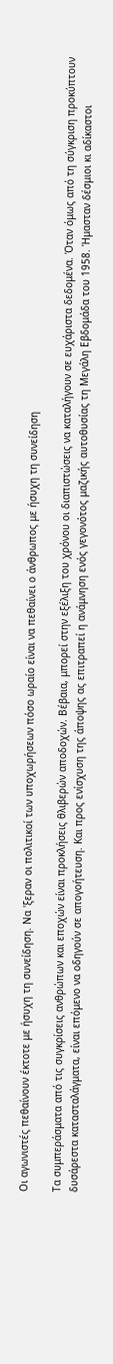Οι αγωνιστές πεθαίνουν έκτοτε με ήσυχη τη συνείδηση. Να 'ξεραν οι πολιτικοί των υποχωρήσεων πόσο ωραίο είναι να πεθαίνει ο άνθρωπος με ήσυχη τη συνείδηση

Τα συμπεράσματα από τις συγκρίσεις ανθρώπων και εποχών είναι προκλήσεις θλιβερών αποδοχών. Βέβαια, μπορεί στην εξέλιξη του χρόνου οι διαπιστώσεις να καταλήγουν σε ευχάριστα δεδομένα. Όταν όμως από τη σύγκριση προκύπτουν δυσάρεστα κατασταλάγματα, είναι επόμενο να οδηγούν σε απογοήτευση. Και προς ενίσχυση της άποψης ας επιτραπεί η ανάμνηση ενός γεγονότος μαζικής αυτοθυσίας τη Μεγάλη Εβδομάδα του 1958. Ήμασταν δέσμιοι κι αδίκαστοι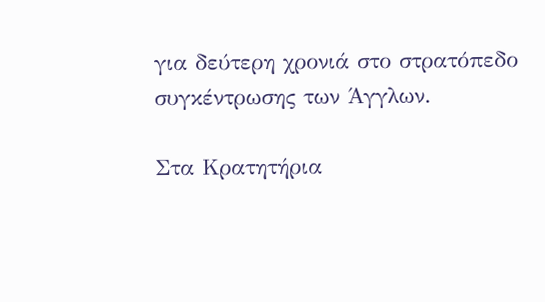για δεύτερη χρονιά στο στρατόπεδο συγκέντρωσης των Άγγλων.

Στα Κρατητήρια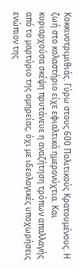Κοκκινοτριμιθιάς. Γύρω στους 600 Πολιτικούς Κρατουμένους. Η ζωή στο κολαστήριο είχε εφιαλτικά ημερονύχτια. Και κυριαρχούσα σκέψη πρυτάνευε η αναζήτηση τρόπων απαλλαγής από το μαρτύριο της ομηρείας, όχι με ιδεολογικές υποχωρήσεις ενώπιον της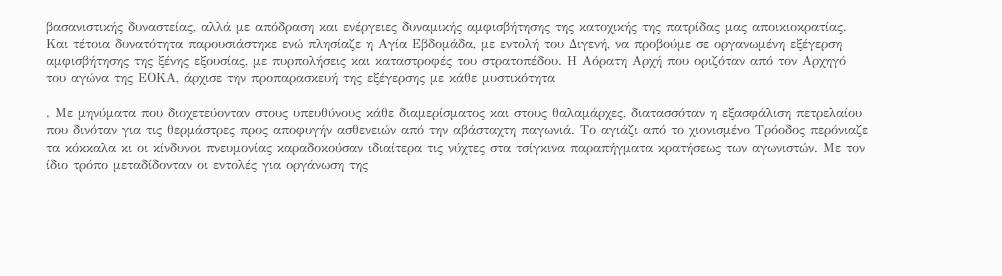βασανιστικής δυναστείας, αλλά με απόδραση και ενέργειες δυναμικής αμφισβήτησης της κατοχικής της πατρίδας μας αποικιοκρατίας. Και τέτοια δυνατότητα παρουσιάστηκε ενώ πλησίαζε η Αγία Εβδομάδα, με εντολή του Διγενή, να προβούμε σε οργανωμένη εξέγερση αμφισβήτησης της ξένης εξουσίας, με πυρπολήσεις και καταστροφές του στρατοπέδου. Η Αόρατη Αρχή που οριζόταν από τον Αρχηγό του αγώνα της ΕΟΚΑ, άρχισε την προπαρασκευή της εξέγερσης με κάθε μυστικότητα

. Με μηνύματα που διοχετεύονταν στους υπευθύνους κάθε διαμερίσματος και στους θαλαμάρχες, διατασσόταν η εξασφάλιση πετρελαίου που δινόταν για τις θερμάστρες προς αποφυγήν ασθενειών από την αβάσταχτη παγωνιά. Το αγιάζι από το χιονισμένο Τρόοδος περόνιαζε τα κόκκαλα κι οι κίνδυνοι πνευμονίας καραδοκούσαν ιδιαίτερα τις νύχτες στα τσίγκινα παραπήγματα κρατήσεως των αγωνιστών. Με τον ίδιο τρόπο μεταδίδονταν οι εντολές για οργάνωση της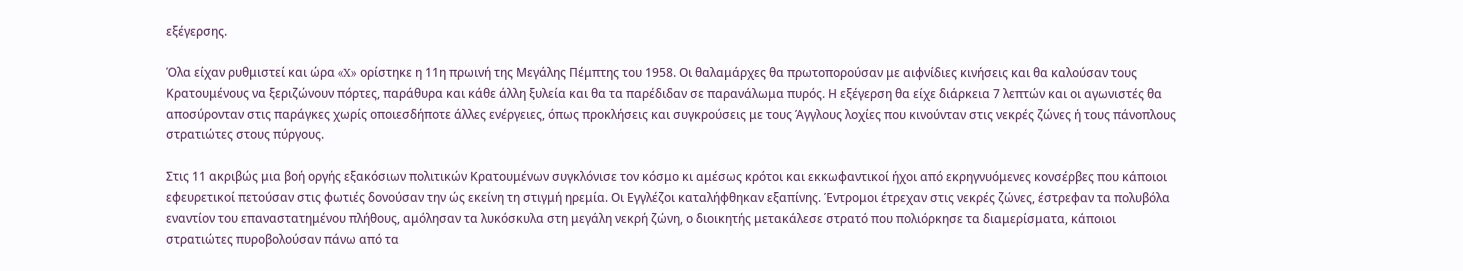εξέγερσης.

Όλα είχαν ρυθμιστεί και ώρα «X» ορίστηκε η 11η πρωινή της Μεγάλης Πέμπτης του 1958. Οι θαλαμάρχες θα πρωτοπορούσαν με αιφνίδιες κινήσεις και θα καλούσαν τους Κρατουμένους να ξεριζώνουν πόρτες, παράθυρα και κάθε άλλη ξυλεία και θα τα παρέδιδαν σε παρανάλωμα πυρός. Η εξέγερση θα είχε διάρκεια 7 λεπτών και οι αγωνιστές θα αποσύρονταν στις παράγκες χωρίς οποιεσδήποτε άλλες ενέργειες, όπως προκλήσεις και συγκρούσεις με τους Άγγλους λοχίες που κινούνταν στις νεκρές ζώνες ή τους πάνοπλους στρατιώτες στους πύργους.

Στις 11 ακριβώς μια βοή οργής εξακόσιων πολιτικών Κρατουμένων συγκλόνισε τον κόσμο κι αμέσως κρότοι και εκκωφαντικοί ήχοι από εκρηγνυόμενες κονσέρβες που κάποιοι εφευρετικοί πετούσαν στις φωτιές δονούσαν την ώς εκείνη τη στιγμή ηρεμία. Οι Εγγλέζοι καταλήφθηκαν εξαπίνης. Έντρομοι έτρεχαν στις νεκρές ζώνες, έστρεφαν τα πολυβόλα εναντίον του επαναστατημένου πλήθους, αμόλησαν τα λυκόσκυλα στη μεγάλη νεκρή ζώνη, ο διοικητής μετακάλεσε στρατό που πολιόρκησε τα διαμερίσματα, κάποιοι στρατιώτες πυροβολούσαν πάνω από τα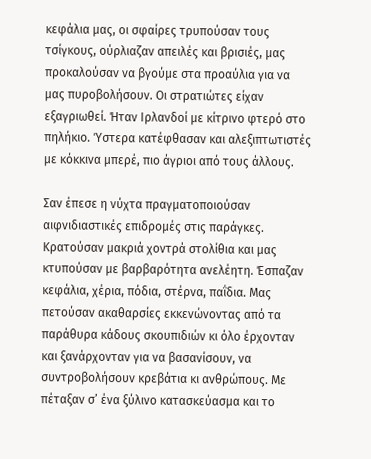κεφάλια μας, οι σφαίρες τρυπούσαν τους τσίγκους, ούρλιαζαν απειλές και βρισιές, μας προκαλούσαν να βγούμε στα προαύλια για να μας πυροβολήσουν. Οι στρατιώτες είχαν εξαγριωθεί. Ήταν Ιρλανδοί με κίτρινο φτερό στο πηλήκιο. Ύστερα κατέφθασαν και αλεξιπτωτιστές με κόκκινα μπερέ, πιο άγριοι από τους άλλους.

Σαν έπεσε η νύχτα πραγματοποιούσαν αιφνιδιαστικές επιδρομές στις παράγκες. Κρατούσαν μακριά χοντρά στολίθια και μας κτυπούσαν με βαρβαρότητα ανελέητη. Έσπαζαν κεφάλια, χέρια, πόδια, στέρνα, παΐδια. Μας πετούσαν ακαθαρσίες εκκενώνοντας από τα παράθυρα κάδους σκουπιδιών κι όλο έρχονταν και ξανάρχονταν για να βασανίσουν, να συντροβολήσουν κρεβάτια κι ανθρώπους. Με πέταξαν σ’ ένα ξύλινο κατασκεύασμα και το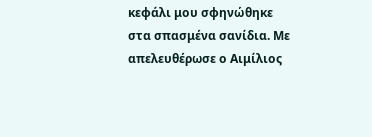κεφάλι μου σφηνώθηκε στα σπασμένα σανίδια. Με απελευθέρωσε ο Αιμίλιος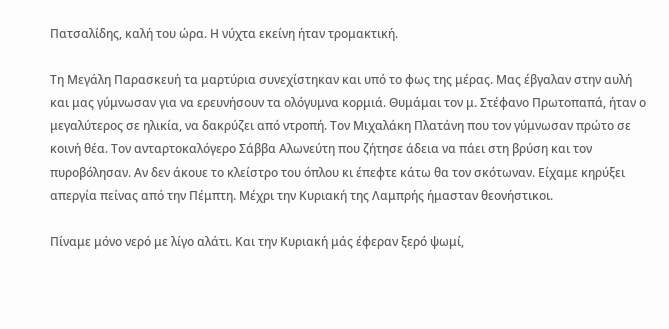Πατσαλίδης, καλή του ώρα. Η νύχτα εκείνη ήταν τρομακτική.

Τη Μεγάλη Παρασκευή τα μαρτύρια συνεχίστηκαν και υπό το φως της μέρας. Μας έβγαλαν στην αυλή και μας γύμνωσαν για να ερευνήσουν τα ολόγυμνα κορμιά. Θυμάμαι τον μ. Στέφανο Πρωτοπαπά, ήταν ο μεγαλύτερος σε ηλικία, να δακρύζει από ντροπή. Τον Μιχαλάκη Πλατάνη που τον γύμνωσαν πρώτο σε κοινή θέα. Τον ανταρτοκαλόγερο Σάββα Αλωνεύτη που ζήτησε άδεια να πάει στη βρύση και τον πυροβόλησαν. Αν δεν άκουε το κλείστρο του όπλου κι έπεφτε κάτω θα τον σκότωναν. Είχαμε κηρύξει απεργία πείνας από την Πέμπτη. Μέχρι την Κυριακή της Λαμπρής ήμασταν θεονήστικοι.

Πίναμε μόνο νερό με λίγο αλάτι. Και την Κυριακή μάς έφεραν ξερό ψωμί,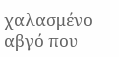χαλασμένο αβγό που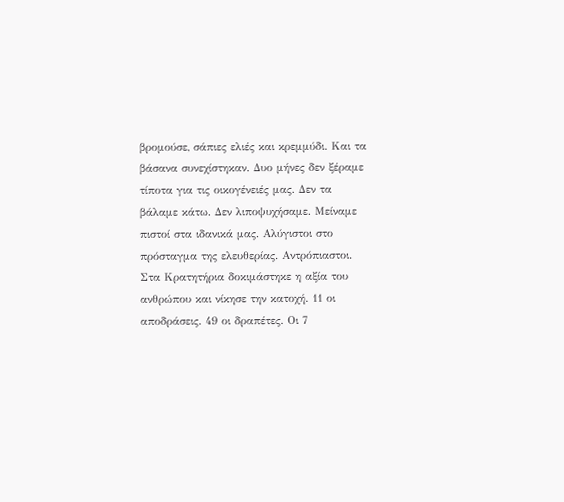βρομούσε, σάπιες ελιές και κρεμμύδι. Και τα βάσανα συνεχίστηκαν. Δυο μήνες δεν ξέραμε τίποτα για τις οικογένειές μας. Δεν τα βάλαμε κάτω. Δεν λιποψυχήσαμε. Μείναμε πιστοί στα ιδανικά μας. Αλύγιστοι στο πρόσταγμα της ελευθερίας. Αντρόπιαστοι. Στα Κρατητήρια δοκιμάστηκε η αξία του ανθρώπου και νίκησε την κατοχή. 11 οι αποδράσεις. 49 οι δραπέτες. Οι 7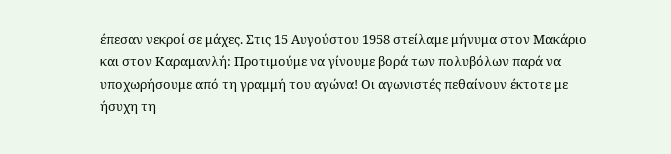έπεσαν νεκροί σε μάχες. Στις 15 Αυγούστου 1958 στείλαμε μήνυμα στον Μακάριο και στον Καραμανλή: Προτιμούμε να γίνουμε βορά των πολυβόλων παρά να υποχωρήσουμε από τη γραμμή του αγώνα! Οι αγωνιστές πεθαίνουν έκτοτε με ήσυχη τη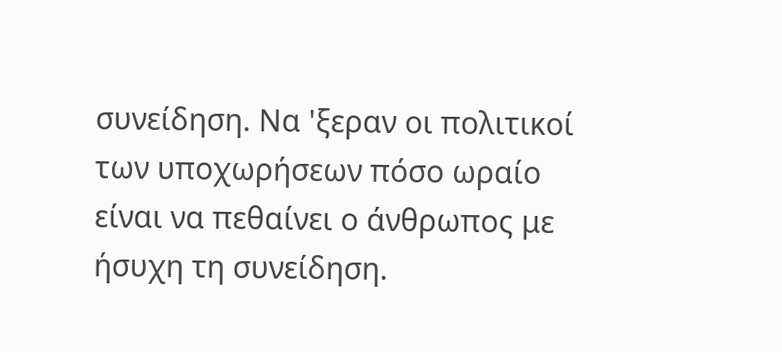συνείδηση. Να 'ξεραν οι πολιτικοί των υποχωρήσεων πόσο ωραίο είναι να πεθαίνει ο άνθρωπος με ήσυχη τη συνείδηση.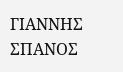ΓΙΑΝΝΗΣ ΣΠΑΝΟΣ